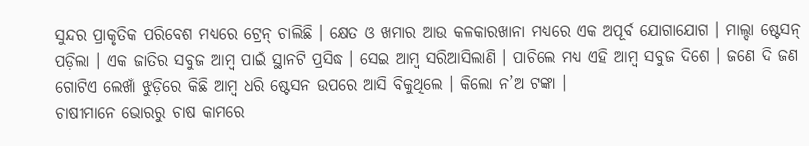ସୁନ୍ଦର ପ୍ରାକୃତିକ ପରିବେଶ ମଧ୍ୟରେ ଟ୍ରେନ୍ ଚାଲିଛି । କ୍ଷେତ ଓ ଖମାର ଆଉ କଳକାରଖାନା ମଧ୍ୟରେ ଏକ ଅପୂର୍ବ ଯୋଗାଯୋଗ । ମାଲ୍ଦା ଷ୍ଟେସନ୍ ପଡ଼ିଲା । ଏକ ଜାତିର ସବୁଜ ଆମ୍ବ ପାଇଁ ସ୍ଥାନଟି ପ୍ରସିଦ୍ଧ । ସେଇ ଆମ୍ବ ସରିଆସିଲାଣି । ପାଚିଲେ ମଧ୍ୟ ଏହି ଆମ୍ବ ସବୁଜ ଦିଶେ । ଜଣେ ଦି ଜଣ ଗୋଟିଏ ଲେଖାଁ ଝୁଡ଼ିରେ କିଛି ଆମ୍ବ ଧରି ଷ୍ଟେସନ ଉପରେ ଆସି ବିକୁଥିଲେ । କିଲୋ ନ’ଅ ଟଙ୍କା ।
ଚାଷୀମାନେ ଭୋରରୁ ଚାଷ କାମରେ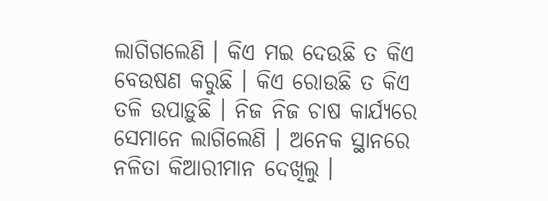ଲାଗିଗଲେଣି । କିଏ ମଇ ଦେଉଛି ତ କିଏ ବେଉଷଣ କରୁଛି । କିଏ ରୋଉଛି ତ କିଏ ତଳି ଉପାଡ଼ୁଛି । ନିଜ ନିଜ ଚାଷ କାର୍ଯ୍ୟରେ ସେମାନେ ଲାଗିଲେଣି । ଅନେକ ସ୍ଥାନରେ ନଳିତା କିଆରୀମାନ ଦେଖିଲୁ ।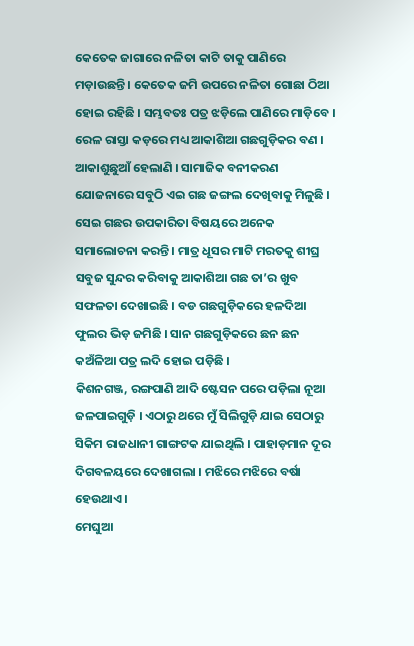କେତେକ ଜାଗାରେ ନଳିତା କାଟି ତାକୁ ପାଣିରେ ମଡ଼ାଉଛନ୍ତି । କେତେକ ଜମି ଉପରେ ନଳିତା ଗୋଛା ଠିଆ ହୋଇ ରହିଛି । ସମ୍ଭବତଃ ପତ୍ର ଝଡ଼ିଲେ ପାଣିରେ ମାଡ଼ିବେ ।
ରେଳ ରାସ୍ତା କଡ଼ରେ ମଧ୍ୟ ଆକାଶିଆ ଗଛଗୁଡ଼ିକର ବଣ । ଆକାଶୁଛୁଆଁ ହେଲାଣି । ସାମାଜିକ ବନୀକରଣ ଯୋଜନାରେ ସବୁଠି ଏଇ ଗଛ ଜଙ୍ଗଲ ଦେଖିବାକୁ ମିଳୁଛି । ସେଇ ଗଛର ଉପକାରିତା ବିଷୟରେ ଅନେକ ସମାଲୋଚନା କରନ୍ତି । ମାତ୍ର ଧୂସର ମାଟି ମରତକୁ ଶୀଘ୍ର ସବୁଜ ସୁନ୍ଦର କରିବାକୁ ଆକାଶିଆ ଗଛ ତା’ର ଖୁବ ସଫଳତା ଦେଖାଇଛି । ବଡ ଗଛଗୁଡ଼ିକରେ ହଳଦିଆ ଫୁଲର ଭିଡ଼ ଜମିଛି । ସାନ ଗଛଗୁଡ଼ିକରେ ଛନ ଛନ କଅଁଳିଆ ପତ୍ର ଲଦି ହୋଇ ପଡ଼ିଛି ।
କିଶନଗଞ୍ଜ, ରଙ୍ଗପାଣି ଆଦି ଷ୍ଟେସନ ପରେ ପଡ଼ିଲା ନୂଆ ଜଳପାଇଗୁଡ଼ି । ଏଠାରୁ ଥରେ ମୁଁ ସିଲିଗୁଡ଼ି ଯାଇ ସେଠାରୁ ସିକିମ ରାଜଧାନୀ ଗାଙ୍ଗଟକ ଯାଇଥିଲି । ପାହାଡ଼ମାନ ଦୂର ଦିଗବଳୟରେ ଦେଖାଗଲା । ମଝିରେ ମଝିରେ ବର୍ଷା ହେଉଥାଏ ।
ମେଘୁଆ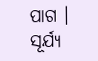ପାଗ । ସୂର୍ଯ୍ୟ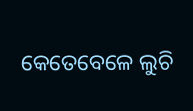କେତେବେଳେ ଲୁଚି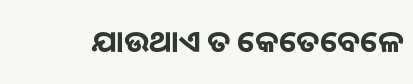ଯାଉଥାଏ ତ କେତେବେଳେ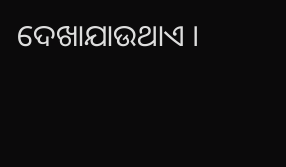ଦେଖାଯାଉଥାଏ ।